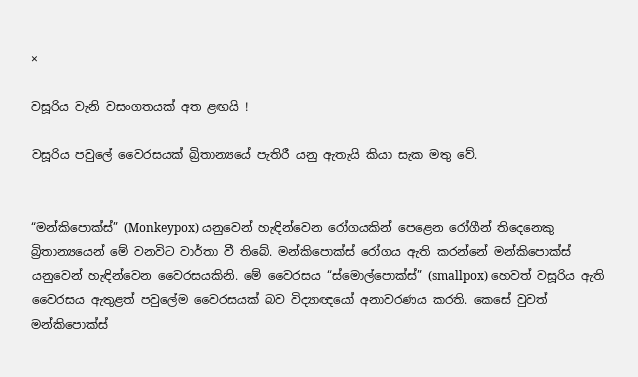×

වසූරිය වැනි වසංගතයක් අත ළඟයි !

වසූරිය පවුලේ වෛරසයක් බ්‍රිතාන්‍යයේ පැතිරී යනු ඇතැයි කියා සැක මතු වේ.


“මන්කිපොක්ස්” (Monkeypox) යනුවෙන් හැඳින්වෙන රෝගයකින් පෙළෙන රෝගීන් තිදෙනෙකු බ්‍රිතාන්‍යයෙන් මේ වනවිට වාර්තා වී තිබේ. මන්කිපොක්ස් රෝගය ඇති කරන්නේ මන්කිපොක්ස් යනුවෙන් හැඳින්වෙන වෛරසයකිනි. මේ වෛරසය “ස්මොල්පොක්ස්” (smallpox) හෙවත් වසූරිය ඇති වෛරසය ඇතුළත් පවුලේම වෛරසයක් බව විද්‍යාඥයෝ අනාවරණය කරති. කෙසේ වුවත් මන්කිපොක්ස්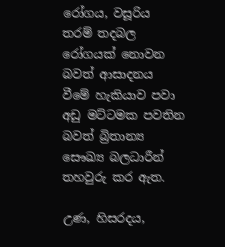රෝගය, වසූරිය තරම් තදබල රෝගයක් නොවන බවත් ආසාදනය වීමේ හැකියාව පවා අඩු මට්ටමක පවතින බවත් බ්‍රිතාන්‍ය සෞඛ්‍ය බලධාරීන් තහවුරු කර ඇත.

උණ, හිසරදය,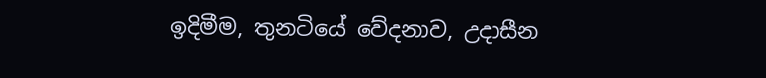ඉදිමීම, තුනටියේ වේදනාව, උදාසීන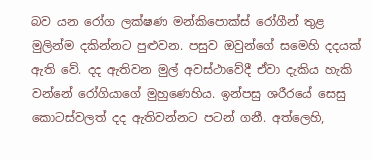බව යන රෝග ලක්ෂණ මන්කිපොක්ස් රෝගීන් තුළ මුලින්ම දකින්නට පුළුවන. පසුව ඔවුන්ගේ සමෙහි දදයක් ඇති වේ. දද ඇතිවන මුල් අවස්ථාවේදී ඒවා දැකිය හැකි වන්නේ රෝගියාගේ මුහුණෙහිය. ඉන්පසු ශරීරයේ සෙසු කොටස්වලත් දද ඇතිවන්නට පටන් ගනී. අත්ලෙහි,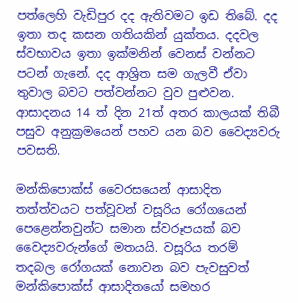පත්ලෙහි වැඩිපුර දද ඇතිවමට ඉඩ තිබේ. දද ඉතා තද කසන ගතියකින් යුක්තය. දදවල ස්වභාවය ඉතා ඉක්මනින් වෙනස් වන්නට පටන් ගැනේ. දද ආශ්‍රිත සම ගැලවී ඒවා තුවාල බවට පත්වන්නට වුව පුළුවන. ආසාදනය 14 ත් දින 21ත් අතර කාලයක් තිබී පසුව අනුක්‍රමයෙන් පහව යන බව වෛද්‍යවරු පවසති.

මන්කිපොක්ස් වෛරසයෙන් ආසාදිත තත්ත්වයට පත්වූවන් වසූරිය රෝගයෙන් පෙළෙන්නවුන්ට සමාන ස්වරූපයක් බව වෛද්‍යවරුන්ගේ මතයයි. වසූරිය තරම් තදබල රෝගයක් නොවන බව පැවසුවත් මන්කිපොක්ස් ආසාදිතයෝ සමහර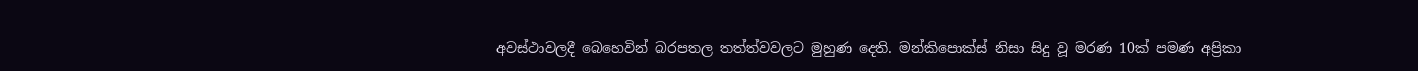අවස්ථාවලදී බෙහෙවින් බරපතල තත්ත්වවලට මුහුණ දෙති. මන්කිපොක්ස් නිසා සිදු වූ මරණ 10ක් පමණ අප්‍රිකා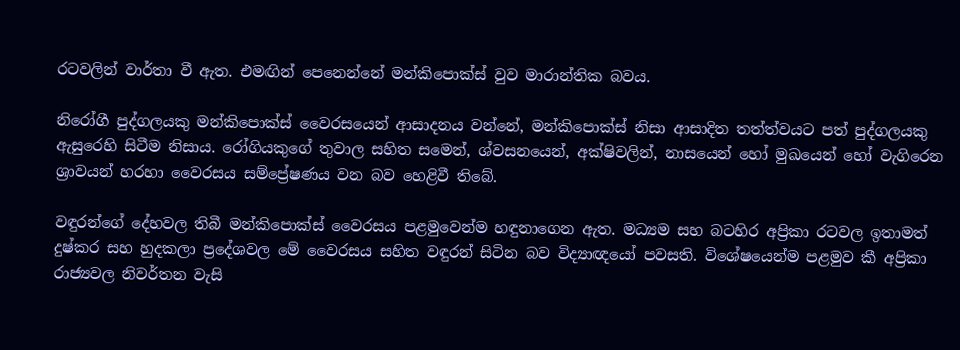රටවලින් වාර්තා වී ඇත. එමඟින් පෙනෙන්නේ මන්කිපොක්ස් වුව මාරාන්තික බවය.

නිරෝගී පුද්ගලයකු මන්කිපොක්ස් වෛරසයෙන් ආසාදනය වන්නේ, මන්කිපොක්ස් නිසා ආසාදිත තත්ත්වයට පත් පුද්ගලයකු ඇසුරෙහි සිටීම නිසාය. රෝගියකුගේ තුවාල සහිත සමෙන්, ශ්වසනයෙන්, අක්ෂිවලින්, නාසයෙන් හෝ මුඛයෙන් හෝ වැගිරෙන ශ්‍රාවයන් හරහා වෛරසය සම්ප්‍රේෂණය වන බව හෙළිවී තිබේ.

වඳුරන්ගේ දේහවල තිබී මන්කිපොක්ස් වෛරසය පළමුවෙන්ම හඳුනාගෙන ඇත. මධ්‍යම සහ බටහිර අප්‍රිකා රටවල ඉතාමත් දුෂ්කර සහ හුදකලා ප්‍රදේශවල මේ වෛරසය සහිත වඳුරන් සිටින බව විද්‍යාඥයෝ පවසති. විශේෂයෙන්ම පළමුව කී අප්‍රිකා රාජ්‍යවල නිවර්තන වැසි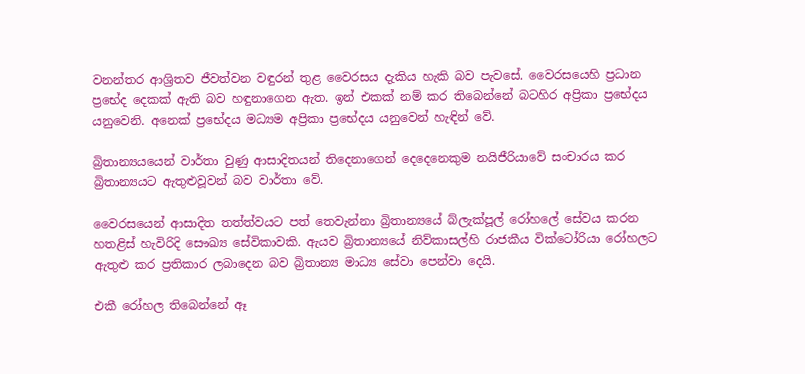වනන්තර ආශ්‍රිතව ජීවත්වන වඳුරන් තුළ වෛරසය දැකිය හැකි බව පැවසේ. වෛරසයෙහි ප්‍රධාන ප්‍රභේද දෙකක් ඇති බව හඳුනාගෙන ඇත. ඉන් එකක් නම් කර තිබෙන්නේ බටහිර අප්‍රිකා ප්‍රභේදය යනුවෙනි. අනෙක් ප්‍රභේදය මධ්‍යම අප්‍රිකා ප්‍රභේදය යනුවෙන් හැඳින් වේ.

බ්‍රිතාන්‍යයයෙන් වාර්තා වුණු ආසාදිතයන් තිදෙනාගෙන් දෙදෙනෙකුම නයිජීරියාවේ සංචාරය කර බ්‍රිතාන්‍යයට ඇතුළුවූවන් බව වාර්තා වේ.

වෛරසයෙන් ආසාදිත තත්ත්වයට පත් තෙවැන්නා බ්‍රිතාන්‍යයේ බ්ලැක්පූල් රෝහලේ සේවය කරන හතළිස් හැවිරිදි සෞඛ්‍ය සේවිකාවකි. ඇයව බ්‍රිතාන්‍යයේ නිව්කාසල්හි රාජකීය වික්ටෝරියා රෝහලට ඇතුළු කර ප්‍රතිකාර ලබාදෙන බව බ්‍රිතාන්‍ය මාධ්‍ය සේවා පෙන්වා දෙයි.

එකී රෝහල තිබෙන්නේ ඈ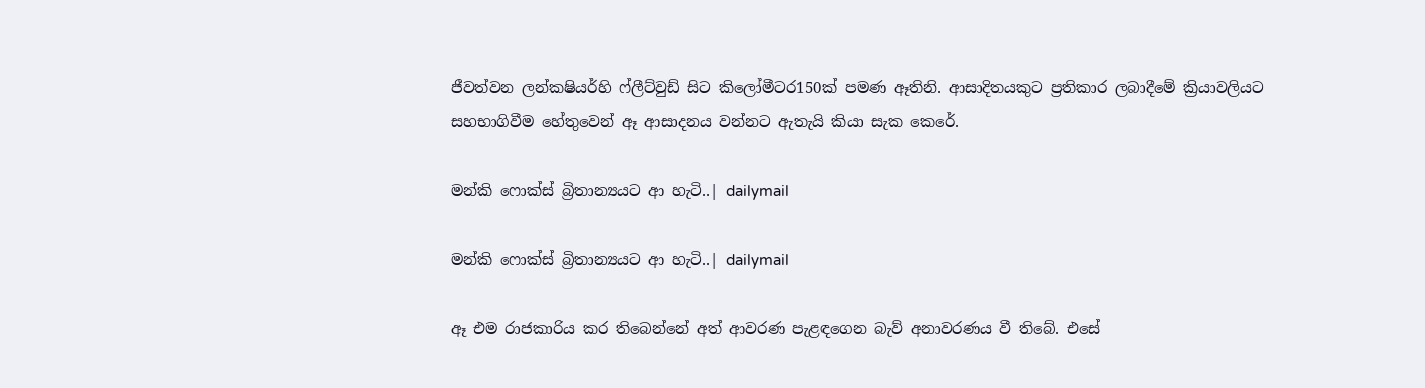ජීවත්වන ලන්කෂියර්හි ෆ්ලීට්වුඩ් සිට කිලෝමීටර150ක් පමණ ඈතිනි. ආසාදිතයකුට ප්‍රතිකාර ලබාදීමේ ක්‍රියාවලියට සහභාගිවීම හේතුවෙන් ඈ ආසාදනය වන්නට ඇතැයි කියා සැක කෙරේ.

මන්කි ෆොක්ස් බ්‍රිතාන්‍යයට ආ හැටි..| dailymail

මන්කි ෆොක්ස් බ්‍රිතාන්‍යයට ආ හැටි..| dailymail

ඈ එම රාජකාරිය කර තිබෙන්නේ අත් ආවරණ පැළඳගෙන බැව් අනාවරණය වී තිබේ. එසේ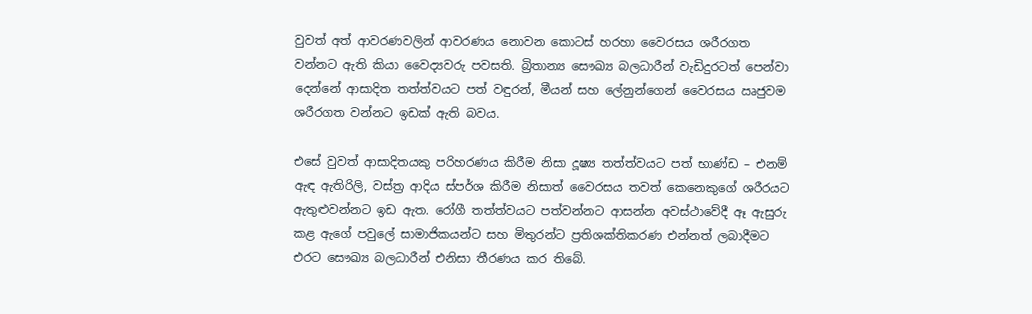වුවත් අත් ආවරණවලින් ආවරණය නොවන කොටස් හරහා වෛරසය ශරීරගත වන්නට ඇති කියා වෛද්‍යවරු පවසති. බ්‍රිතාන්‍ය සෞඛ්‍ය බලධාරීන් වැඩිදුරටත් පෙන්වා දෙන්නේ ආසාදිත තත්ත්වයට පත් වඳුරන්, මීයන් සහ ලේනුන්ගෙන් වෛරසය ඍජුවම ශරීරගත වන්නට ඉඩක් ඇති බවය.

එසේ වුවත් ආසාදිතයකු පරිහරණය කිරීම නිසා දූෂ්‍ය තත්ත්වයට පත් භාණ්ඩ – එනම් ඇඳ ඇතිරිලි, වස්ත්‍ර ආදිය ස්පර්ශ කිරීම නිසාත් වෛරසය තවත් කෙනෙකුගේ ශරීරයට ඇතුළුවන්නට ඉඩ ඇත. රෝගී තත්ත්වයට පත්වන්නට ආසන්න අවස්ථාවේදී ඈ ඇසුරු කළ ඇගේ පවුලේ සාමාජිකයන්ට සහ මිතුරන්ට ප්‍රතිශක්තිකරණ එන්නත් ලබාදීමට එරට සෞඛ්‍ය බලධාරීන් එනිසා තීරණය කර තිබේ.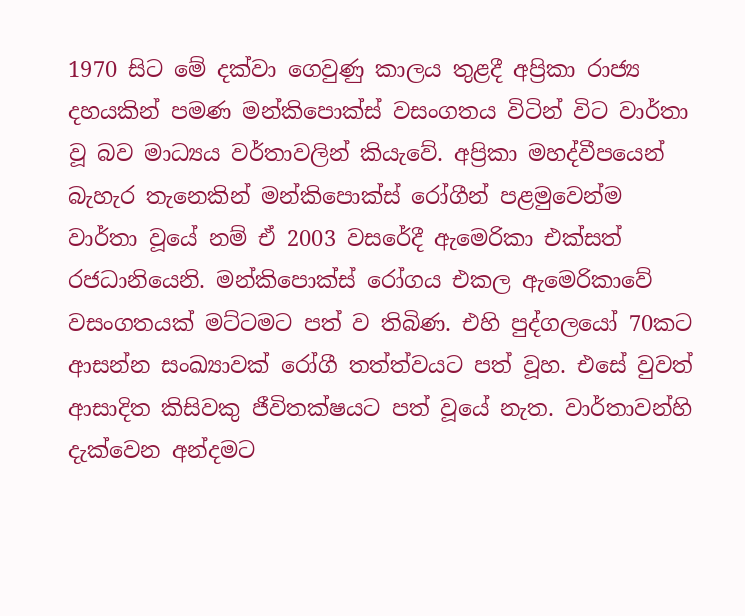1970 සිට මේ දක්වා ගෙවුණු කාලය තුළදී අප්‍රිකා රාජ්‍ය දහයකින් පමණ මන්කිපොක්ස් වසංගතය විටින් විට වාර්තා වූ බව මාධ්‍යය වර්තාවලින් කියැවේ. අප්‍රිකා මහද්වීපයෙන් බැහැර තැනෙකින් මන්කිපොක්ස් රෝගීන් පළමුවෙන්ම වාර්තා වූයේ නම් ඒ 2003 වසරේදී ඇමෙරිකා එක්සත් රජධානියෙනි. මන්කිපොක්ස් රෝගය එකල ඇමෙරිකාවේ වසංගතයක් මට්ටමට පත් ව තිබිණ. එහි පුද්ගලයෝ 70කට ආසන්න සංඛ්‍යාවක් රෝගී තත්ත්වයට පත් වූහ. එසේ වුවත් ආසාදිත කිසිවකු ජීවිතක්ෂයට පත් වූයේ නැත. වාර්තාවන්හි දැක්වෙන අන්දමට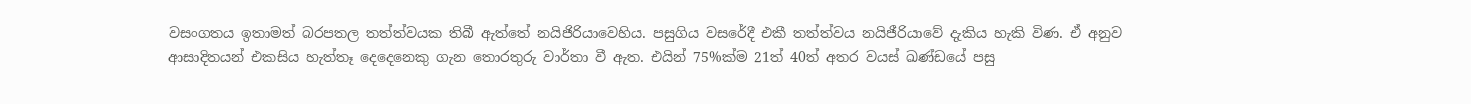වසංගතය ඉතාමත් බරපතල තත්ත්වයක තිබී ඇත්තේ නයිජිරියාවෙහිය. පසුගිය වසරේදී එකී තත්ත්වය නයිජීරියාවේ දැකිය හැකි විණ. ඒ අනුව ආසාදිතයන් එකසිය හැත්තෑ දෙදෙනෙකු ගැන තොරතුරු වාර්තා වී ඇත. එයින් 75%ක්ම 21ත් 40ත් අතර වයස් ඛණ්ඩයේ පසු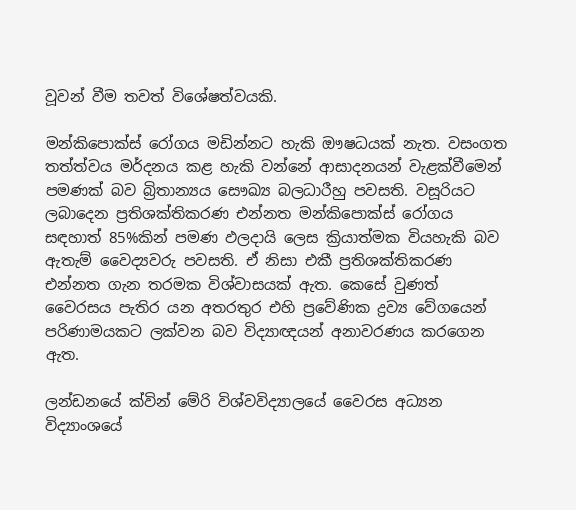වූවන් වීම තවත් විශේෂත්වයකි.

මන්කිපොක්ස් රෝගය මඩින්නට හැකි ඖෂධයක් නැත. වසංගත තත්ත්වය මර්දනය කළ හැකි වන්නේ ආසාදනයන් වැළක්වීමෙන් පමණක් බව බ්‍රිතාන්‍යය සෞඛ්‍ය බලධාරීහු පවසති. වසූරියට ලබාදෙන ප්‍රතිශක්තිකරණ එන්නත මන්කිපොක්ස් රෝගය සඳහාත් 85%කින් පමණ ඵලදායි ලෙස ක්‍රියාත්මක වියහැකි බව ඇතැම් වෛද්‍යවරු පවසති. ඒ නිසා එකී ප්‍රතිශක්තිකරණ එන්නත ගැන තරමක විශ්වාසයක් ඇත. කෙසේ වුණත් වෛරසය පැතිර යන අතරතුර එහි ප්‍රවේණික ද්‍රව්‍ය වේගයෙන් පරිණාමයකට ලක්වන බව විද්‍යාඥයන් අනාවරණය කරගෙන ඇත.

ලන්ඩනයේ ක්වින් මේරි විශ්වවිද්‍යාලයේ වෛරස අධ්‍යන විද්‍යාංශයේ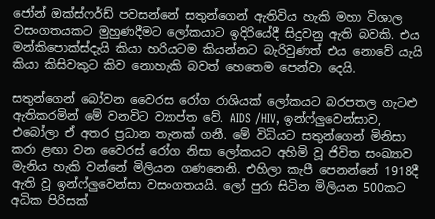ජෝන් ඔක්ස්ෆර්ඩ් පවසන්නේ සතුන්ගෙන් ඇතිවිය හැකි මහා විශාල වසංගතයකට මුහුණදීමට ලෝකයාට ඉදිරියේදී සිදුවනු ඇති බවකි. එය මන්කිපොක්ස්දැයි කියා හරියටම කියන්නට බැරිවුණත් එය නොවේ යැයි කියා කිසිවකුට කිව නොහැකි බවත් හෙතෙම පෙන්වා දෙයි.

සතුන්ගෙන් බෝවන වෛරස රෝග රාශියක් ලෝකයට බරපතල ගැටළු ඇතිකරමින් මේ වනවිට ව්‍යාප්ත වේ. AIDS /HIV, ඉන්ෆ්ලුවෙන්සාව, එබෝලා ඒ අතර ප්‍රධාන තැනක් ගනී. මේ විධියට සතුන්ගෙන් මිනිසා කරා ළඟා වන වෛරස් රෝග නිසා ලෝකයට අහිමි වූ ජිවිත සංඛ්‍යාව මැනිය හැකි වන්නේ මිලියන ගණනෙනි. එහිලා කැපී පෙනන්නේ 1918දී ඇති වූ ඉන්ෆ්ලුවෙන්සා වසංගතයයි. ලෝ පුරා සිටින මිලියන 500කට අධික පිරිසක්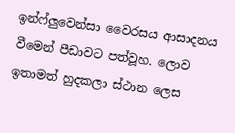ඉන්ෆ්ලුවෙන්සා වෛරසය ආසාදනය වීමෙන් පීඩාවට පත්වූහ. ලොව ඉතාමත් හුදකලා ස්ථාන ලෙස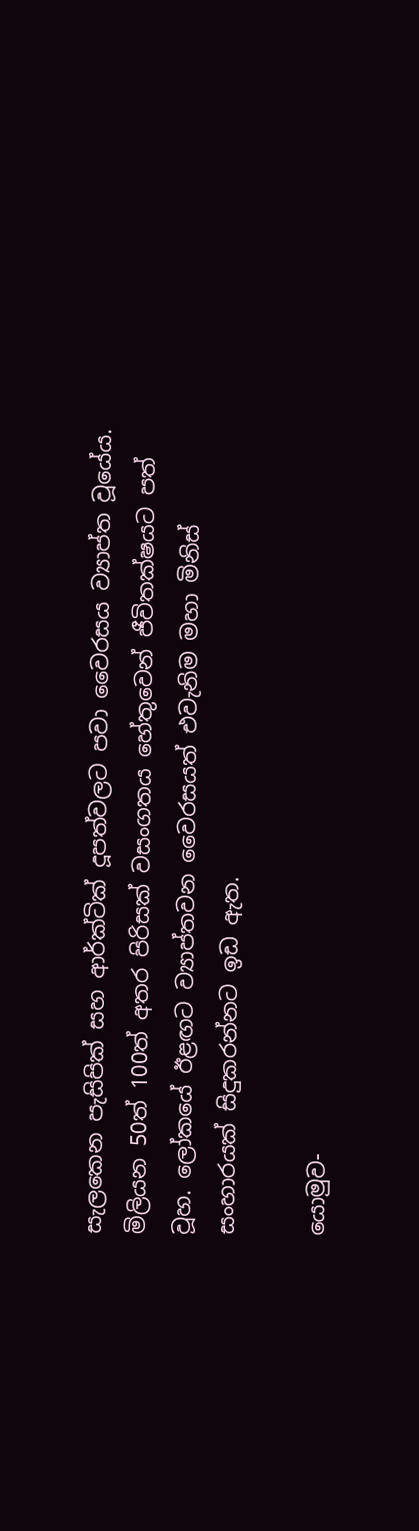සැලකෙන පැසිපික් සහ ආර්ක්ටික් දූපත්වලට පවා වෛරසය ව්‍යාප්ත වූයේය. මිලියන 50ත් 100ත් අතර පිරිසක් වසංගතය හේතුවෙන් ජීවිතක්ෂයට පත් වූහ. ලෝකයේ ඊළඟට ව්‍යාප්තවන වෛරසයත් එවැනිම මහා මිනිස් සංහාරයක් සිදුකරන්නට ඉඩ ඇත.

යොමුව-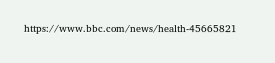https://www.bbc.com/news/health-45665821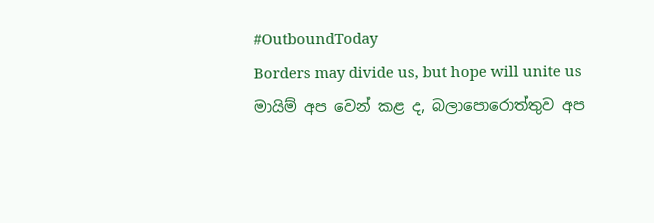#OutboundToday
Borders may divide us, but hope will unite us
මායිම් අප වෙන් කළ ද, බලාපොරොත්තුව අප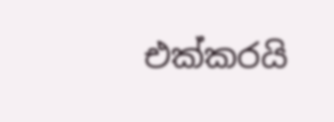එක්කරයි